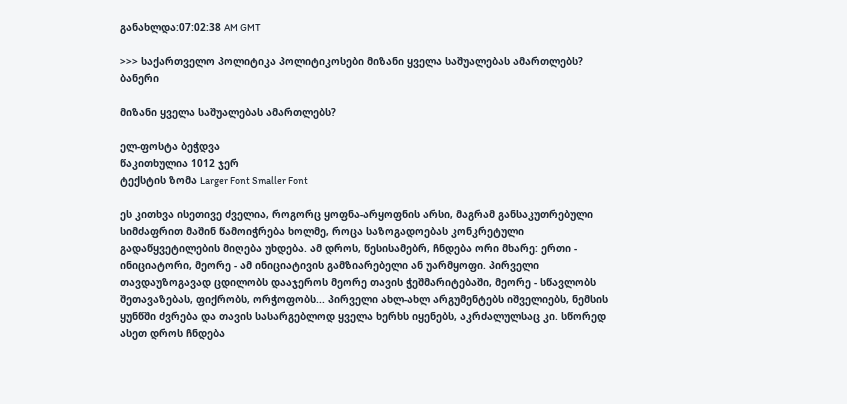განახლდა:07:02:38 AM GMT

>>> საქართველო პოლიტიკა პოლიტიკოსები მიზანი ყველა საშუალებას ამართლებს?
ბანერი

მიზანი ყველა საშუალებას ამართლებს?

ელ-ფოსტა ბეჭდვა
წაკითხულია 1012 ჯერ
ტექსტის ზომა Larger Font Smaller Font

ეს კითხვა ისეთივე ძველია, როგორც ყოფნა-არყოფნის არსი, მაგრამ განსაკუთრებული სიმძაფრით მაშინ წამოიჭრება ხოლმე, როცა საზოგადოებას კონკრეტული გადაწყვეტილების მიღება უხდება. ამ დროს, წესისამებრ, ჩნდება ორი მხარე: ერთი - ინიციატორი, მეორე - ამ ინიციატივის გამზიარებელი ან უარმყოფი. პირველი თავდაუზოგავად ცდილობს დააჯეროს მეორე თავის ჭეშმარიტებაში, მეორე - სწავლობს შეთავაზებას, ფიქრობს, ორჭოფობს... პირველი ახლ-ახლ არგუმენტებს იშველიებს, ნემსის ყუნწში ძვრება და თავის სასარგებლოდ ყველა ხერხს იყენებს, აკრძალულსაც კი. სწორედ ასეთ დროს ჩნდება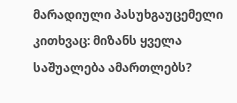მარადიული პასუხგაუცემელი კითხვაც: მიზანს ყველა საშუალება ამართლებს?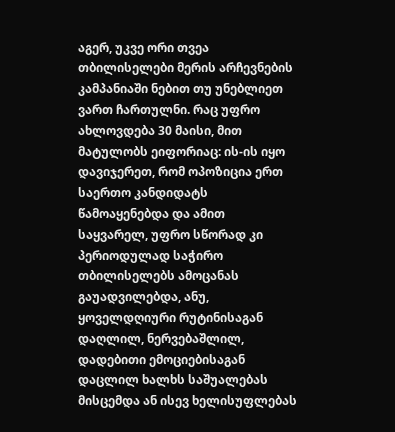აგერ, უკვე ორი თვეა თბილისელები მერის არჩევნების კამპანიაში ნებით თუ უნებლიეთ ვართ ჩართულნი. რაც უფრო ახლოვდება 30 მაისი, მით მატულობს ეიფორიაც: ის-ის იყო დავიჯერეთ, რომ ოპოზიცია ერთ საერთო კანდიდატს წამოაყენებდა და ამით საყვარელ, უფრო სწორად კი პერიოდულად საჭირო თბილისელებს ამოცანას გაუადვილებდა, ანუ, ყოველდღიური რუტინისაგან დაღლილ, ნერვებაშლილ, დადებითი ემოციებისაგან დაცლილ ხალხს საშუალებას მისცემდა ან ისევ ხელისუფლებას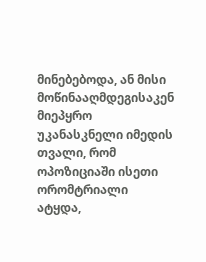მინებებოდა, ან მისი მოწინააღმდეგისაკენ მიეპყრო უკანასკნელი იმედის თვალი, რომ ოპოზიციაში ისეთი ორომტრიალი ატყდა,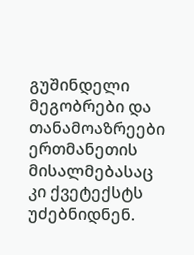გუშინდელი მეგობრები და თანამოაზრეები ერთმანეთის მისალმებასაც კი ქვეტექსტს უძებნიდნენ.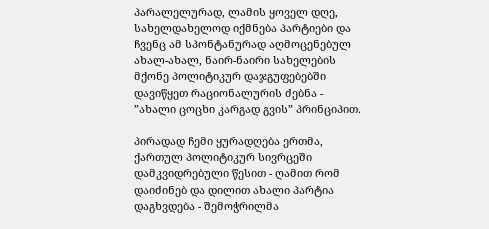პარალელურად, ლამის ყოველ დღე, სახელდახელოდ იქმნება პარტიები და ჩვენც ამ სპონტანურად აღმოცენებულ ახალ-ახალ, ნაირ-ნაირი სახელების მქონე პოლიტიკურ დაჯგუფებებში დავიწყეთ რაციონალურის ძებნა - ”ახალი ცოცხი კარგად გვის” პრინციპით.

პირადად ჩემი ყურადღება ერთმა, ქართულ პოლიტიკურ სივრცეში დამკვიდრებული წესით - ღამით რომ დაიძინებ და დილით ახალი პარტია დაგხვდება - შემოჭრილმა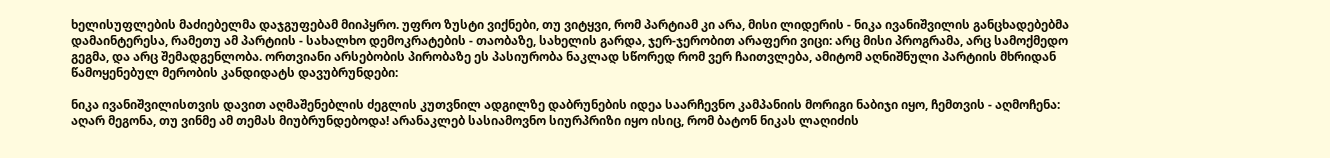ხელისუფლების მაძიებელმა დაჯგუფებამ მიიპყრო. უფრო ზუსტი ვიქნები, თუ ვიტყვი, რომ პარტიამ კი არა, მისი ლიდერის - ნიკა ივანიშვილის განცხადებებმა დამაინტერესა, რამეთუ ამ პარტიის - სახალხო დემოკრატების - თაობაზე, სახელის გარდა, ჯერ-ჯერობით არაფერი ვიცი: არც მისი პროგრამა, არც სამოქმედო გეგმა, და არც შემადგენლობა. ორთვიანი არსებობის პირობაზე ეს პასიურობა ნაკლად სწორედ რომ ვერ ჩაითვლება, ამიტომ აღნიშნული პარტიის მხრიდან წამოყენებულ მერობის კანდიდატს დავუბრუნდები:

ნიკა ივანიშვილისთვის დავით აღმაშენებლის ძეგლის კუთვნილ ადგილზე დაბრუნების იდეა საარჩევნო კამპანიის მორიგი ნაბიჯი იყო, ჩემთვის - აღმოჩენა: აღარ მეგონა, თუ ვინმე ამ თემას მიუბრუნდებოდა! არანაკლებ სასიამოვნო სიურპრიზი იყო ისიც, რომ ბატონ ნიკას ლაღიძის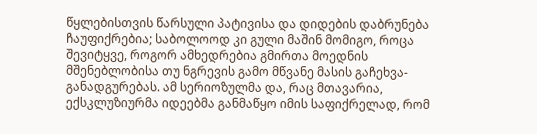წყლებისთვის წარსული პატივისა და დიდების დაბრუნება ჩაუფიქრებია; საბოლოოდ კი გული მაშინ მომიგო, როცა შევიტყვე, როგორ ამხედრებია გმირთა მოედნის მშენებლობისა თუ ნგრევის გამო მწვანე მასის გაჩეხვა-განადგურებას. ამ სერიოზულმა და, რაც მთავარია, ექსკლუზიურმა იდეებმა განმაწყო იმის საფიქრელად, რომ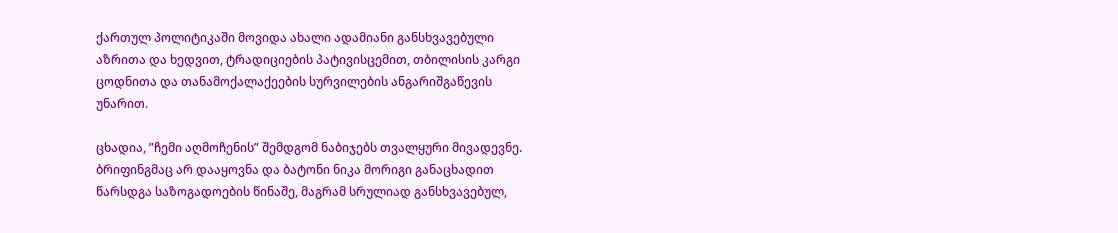ქართულ პოლიტიკაში მოვიდა ახალი ადამიანი განსხვავებული აზრითა და ხედვით, ტრადიციების პატივისცემით, თბილისის კარგი ცოდნითა და თანამოქალაქეების სურვილების ანგარიშგაწევის უნარით.

ცხადია, ”ჩემი აღმოჩენის” შემდგომ ნაბიჯებს თვალყური მივადევნე. ბრიფინგმაც არ დააყოვნა და ბატონი ნიკა მორიგი განაცხადით წარსდგა საზოგადოების წინაშე, მაგრამ სრულიად განსხვავებულ,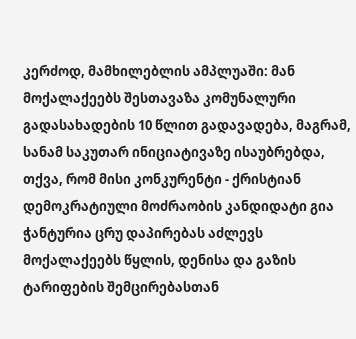კერძოდ, მამხილებლის ამპლუაში: მან მოქალაქეებს შესთავაზა კომუნალური გადასახადების 10 წლით გადავადება, მაგრამ, სანამ საკუთარ ინიციატივაზე ისაუბრებდა, თქვა, რომ მისი კონკურენტი - ქრისტიან დემოკრატიული მოძრაობის კანდიდატი გია ჭანტურია ცრუ დაპირებას აძლევს მოქალაქეებს წყლის, დენისა და გაზის ტარიფების შემცირებასთან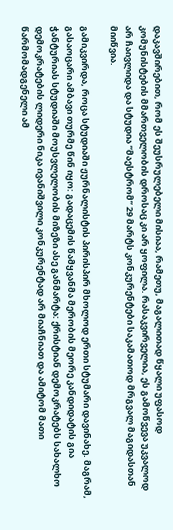დაკავშირებით, რომ ეს შეუსრულებელი მისიაა, რამეთუ, მაგალითად წყალი უფასოდ კომუნისტების მმართველობის დროსაც კი არ ყოფილა. რასაკვირველია, ეს გამოწვევა უკვალოდ არ ჩაივლიდა და სტუდია ”მაესტრომ” 29 მარტს კონკურენტები საკამათოდ მრგვალ მაგიდასთან მიიწვია.

გამიკვირდა, როცა სტუდიაში ჟურნალისტის პირისპირ მხოლოდ ერთი სტუმარი დავინახე. მაგრამ, გასაოცარი ამბავი თურმე წინ იყო: გადაცემის წამყვანმა მერობის მეორე კანდიდატის გია ჭანტურიას სტუდიაში მოუსვლელობის მიზეზი ასე განმარტა: ქრისტიან დემოკრატებს სახალხო დემოკრატების ლიდერი ნიკა ივანიშვილი კონკურენტად არ მიაჩნიათ და ამიტომ მათი წარმომადგენელი ამ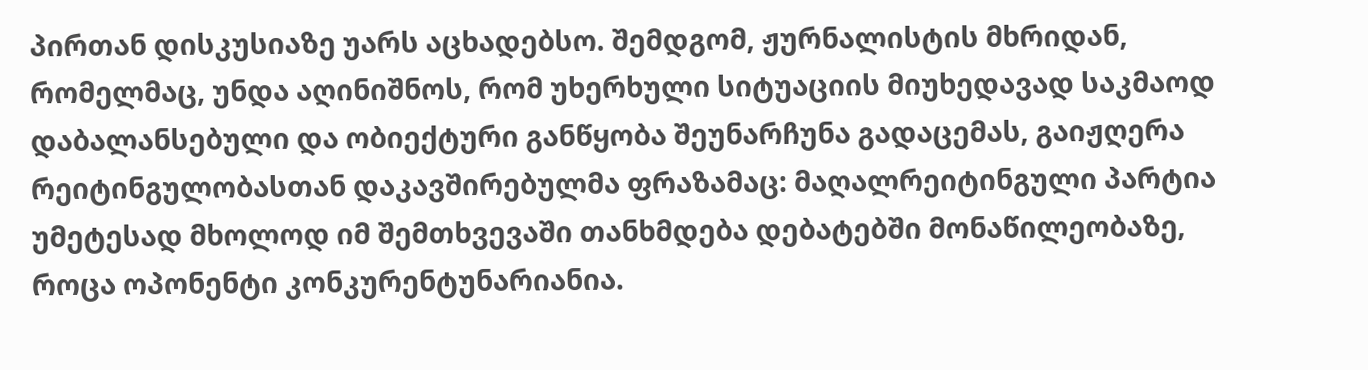პირთან დისკუსიაზე უარს აცხადებსო. შემდგომ, ჟურნალისტის მხრიდან, რომელმაც, უნდა აღინიშნოს, რომ უხერხული სიტუაციის მიუხედავად საკმაოდ დაბალანსებული და ობიექტური განწყობა შეუნარჩუნა გადაცემას, გაიჟღერა რეიტინგულობასთან დაკავშირებულმა ფრაზამაც: მაღალრეიტინგული პარტია უმეტესად მხოლოდ იმ შემთხვევაში თანხმდება დებატებში მონაწილეობაზე, როცა ოპონენტი კონკურენტუნარიანია.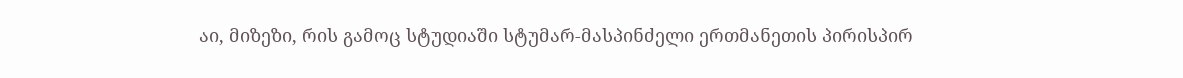აი, მიზეზი, რის გამოც სტუდიაში სტუმარ-მასპინძელი ერთმანეთის პირისპირ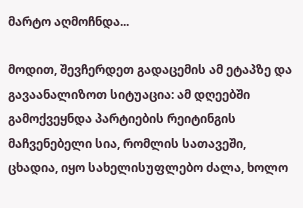მარტო აღმოჩნდა...

მოდით, შევჩერდეთ გადაცემის ამ ეტაპზე და გავაანალიზოთ სიტუაცია: ამ დღეებში გამოქვეყნდა პარტიების რეიტინგის მაჩვენებელი სია, რომლის სათავეში, ცხადია, იყო სახელისუფლებო ძალა, ხოლო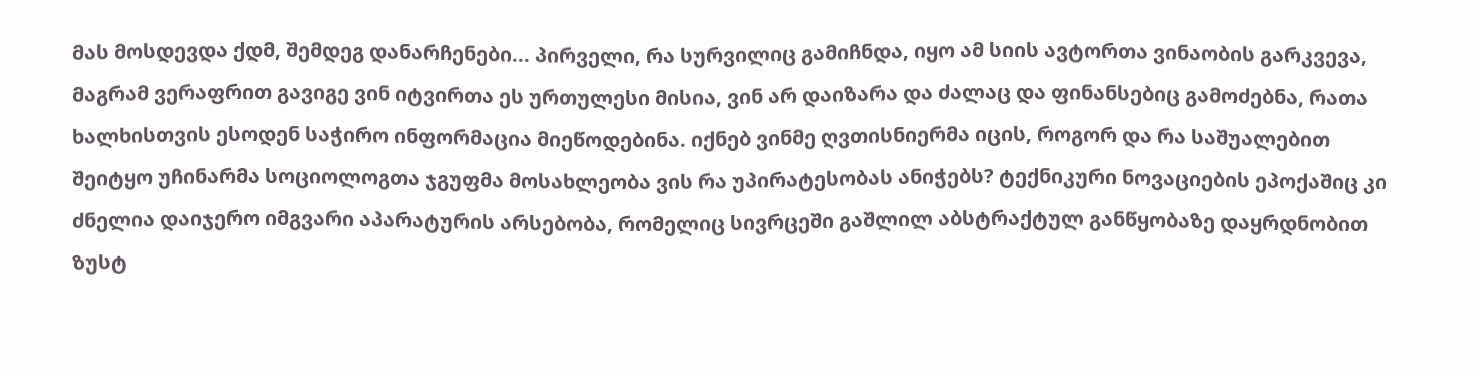მას მოსდევდა ქდმ, შემდეგ დანარჩენები... პირველი, რა სურვილიც გამიჩნდა, იყო ამ სიის ავტორთა ვინაობის გარკვევა, მაგრამ ვერაფრით გავიგე ვინ იტვირთა ეს ურთულესი მისია, ვინ არ დაიზარა და ძალაც და ფინანსებიც გამოძებნა, რათა ხალხისთვის ესოდენ საჭირო ინფორმაცია მიეწოდებინა. იქნებ ვინმე ღვთისნიერმა იცის, როგორ და რა საშუალებით შეიტყო უჩინარმა სოციოლოგთა ჯგუფმა მოსახლეობა ვის რა უპირატესობას ანიჭებს? ტექნიკური ნოვაციების ეპოქაშიც კი ძნელია დაიჯერო იმგვარი აპარატურის არსებობა, რომელიც სივრცეში გაშლილ აბსტრაქტულ განწყობაზე დაყრდნობით ზუსტ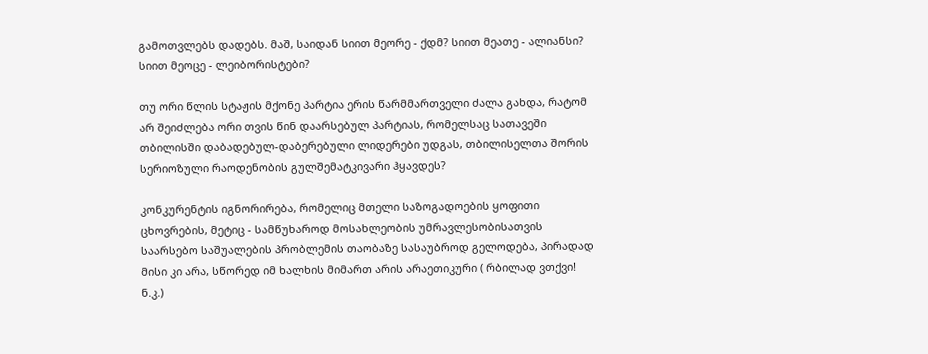გამოთვლებს დადებს. მაშ, საიდან სიით მეორე - ქდმ? სიით მეათე - ალიანსი? სიით მეოცე - ლეიბორისტები?

თუ ორი წლის სტაჟის მქონე პარტია ერის წარმმართველი ძალა გახდა, რატომ არ შეიძლება ორი თვის წინ დაარსებულ პარტიას, რომელსაც სათავეში თბილისში დაბადებულ-დაბერებული ლიდერები უდგას, თბილისელთა შორის სერიოზული რაოდენობის გულშემატკივარი ჰყავდეს?

კონკურენტის იგნორირება, რომელიც მთელი საზოგადოების ყოფითი ცხოვრების, მეტიც - სამწუხაროდ მოსახლეობის უმრავლესობისათვის საარსებო საშუალების პრობლემის თაობაზე სასაუბროდ გელოდება, პირადად მისი კი არა, სწორედ იმ ხალხის მიმართ არის არაეთიკური ( რბილად ვთქვი! ნ.კ.)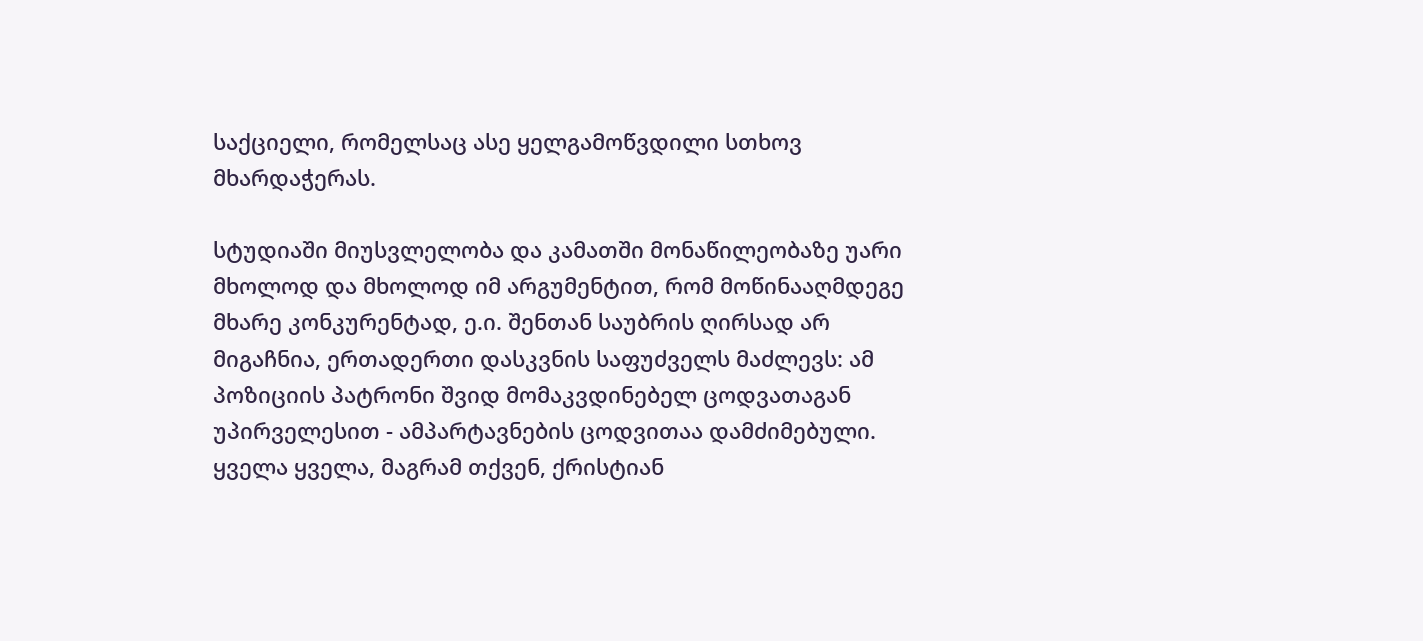საქციელი, რომელსაც ასე ყელგამოწვდილი სთხოვ მხარდაჭერას.

სტუდიაში მიუსვლელობა და კამათში მონაწილეობაზე უარი მხოლოდ და მხოლოდ იმ არგუმენტით, რომ მოწინააღმდეგე მხარე კონკურენტად, ე.ი. შენთან საუბრის ღირსად არ მიგაჩნია, ერთადერთი დასკვნის საფუძველს მაძლევს: ამ პოზიციის პატრონი შვიდ მომაკვდინებელ ცოდვათაგან უპირველესით - ამპარტავნების ცოდვითაა დამძიმებული. ყველა ყველა, მაგრამ თქვენ, ქრისტიან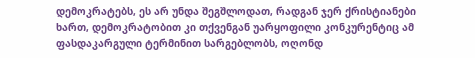დემოკრატებს, ეს არ უნდა შეგშლოდათ, რადგან ჯერ ქრისტიანები ხართ, დემოკრატობით კი თქვენგან უარყოფილი კონკურენტიც ამ ფასდაკარგული ტერმინით სარგებლობს, ოღონდ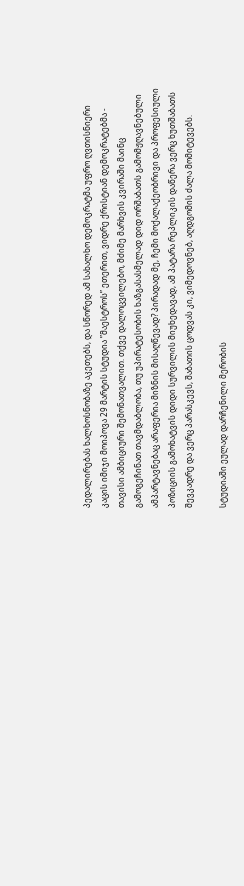პედალირებას ხალხოსნობაზე აკეთებს, და სწორედ ამ სახალხო დემოკრატმა უფრო ღვთისნიერი კაცის იმიჯი მოიპოვა 29 მარტის სტუდია ”მაესტროს” ეთერით, ვიდრე ქრისტიან დემოკრატებმა - თავისი ამბიციური შემონათვალით. თქვე დალოცვილებო, მძიმე მარხვის კვირაში მაინც გამოგეჩინათ თავმდაბლობა, თუ უპირატესობის ხაზგასასმელად დიდ ორშაბათს გამომჟღავნებული ამპარტავნებაც არაფერია მიზნის მისაღწევად? პირადად მე, ჩემი მოქალაქეობრივი და პროფესიული პოზიციის გამოხატვის დიდი სურვილის მიუხედავად, ამ პატარა რეპლიკის დაწერა ვერც ხუთშაბათს შევკადრე და ვერც პარასკევს, შაბათის ცოდვას კი, ვიმედოვნებ, აღდგომის ძალა მომიტევებს.

სტუდიაში ეულად დარჩენილი მერობის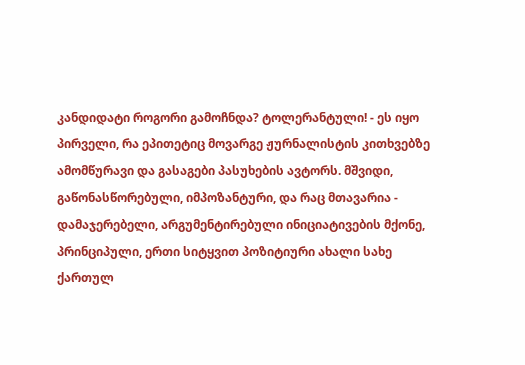კანდიდატი როგორი გამოჩნდა? ტოლერანტული! - ეს იყო პირველი, რა ეპითეტიც მოვარგე ჟურნალისტის კითხვებზე ამომწურავი და გასაგები პასუხების ავტორს. მშვიდი, გაწონასწორებული, იმპოზანტური, და რაც მთავარია - დამაჯერებელი, არგუმენტირებული ინიციატივების მქონე, პრინციპული, ერთი სიტყვით პოზიტიური ახალი სახე ქართულ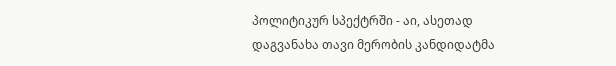პოლიტიკურ სპექტრში - აი, ასეთად დაგვანახა თავი მერობის კანდიდატმა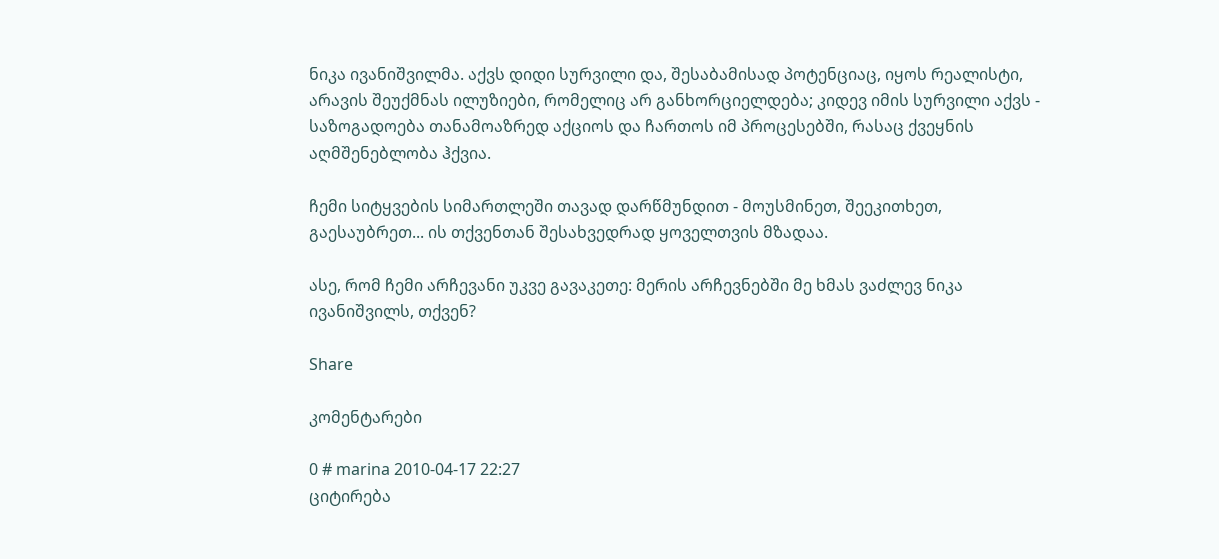ნიკა ივანიშვილმა. აქვს დიდი სურვილი და, შესაბამისად პოტენციაც, იყოს რეალისტი, არავის შეუქმნას ილუზიები, რომელიც არ განხორციელდება; კიდევ იმის სურვილი აქვს - საზოგადოება თანამოაზრედ აქციოს და ჩართოს იმ პროცესებში, რასაც ქვეყნის აღმშენებლობა ჰქვია.

ჩემი სიტყვების სიმართლეში თავად დარწმუნდით - მოუსმინეთ, შეეკითხეთ, გაესაუბრეთ... ის თქვენთან შესახვედრად ყოველთვის მზადაა.

ასე, რომ ჩემი არჩევანი უკვე გავაკეთე: მერის არჩევნებში მე ხმას ვაძლევ ნიკა ივანიშვილს, თქვენ?

Share

კომენტარები

0 # marina 2010-04-17 22:27
ციტირება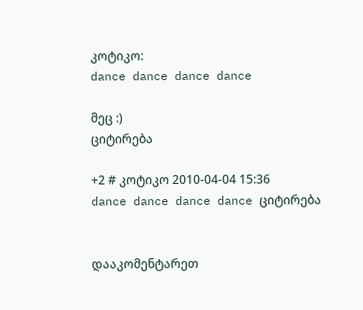კოტიკო:
dance dance dance dance

მეც :)
ციტირება

+2 # კოტიკო 2010-04-04 15:36
dance dance dance dance ციტირება


დააკომენტარეთ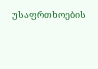უსაფრთხოების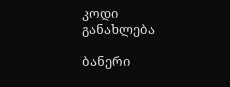კოდი
განახლება

ბანერი